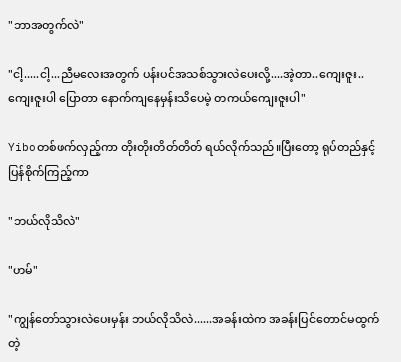"ဘာအတွက်လဲ"

"ငါ့.....ငါ့...ညီမလေးအတွက် ပန်းပင်အသစ်သွားလဲပေးလို့....အဲ့တာ..ကျေးဇူး..ကျေးဇူးပါ ပြောတာ နောက်ကျနေမှန်းသိပေမဲ့ တကယ်ကျေးဇူးပါ"

Yiboတစ်ဖက်လှည့်ကာ တိုးတိုးတိတ်တိတ် ရယ်လိုက်သည်။ပြီးတော့ ရုပ်တည်နှင့် ပြန်စိုက်ကြည့်ကာ

"ဘယ်လိုသိလဲ"

"ဟမ်"

"ကျွန်တော်သွားလဲပေးမှန်း ဘယ်လိုသိလဲ......အခန်းထဲက အခန်းပြင်တောင်မထွက်တဲ့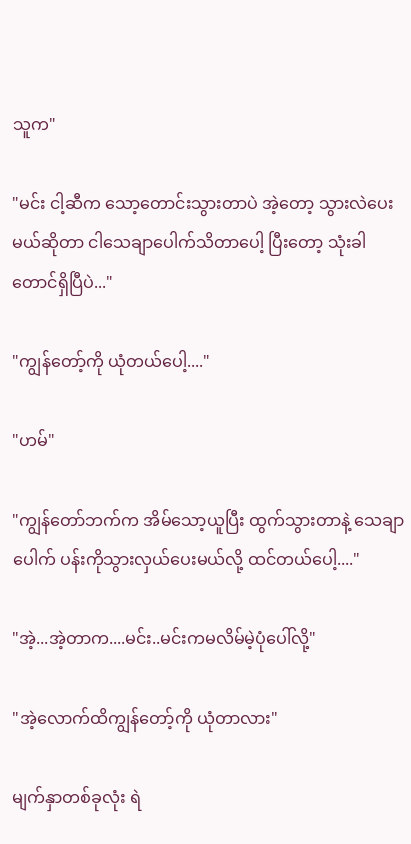သူက"

"မင်း ငါ့ဆီက သော့တောင်းသွားတာပဲ အဲ့တော့ သွားလဲပေးမယ်ဆိုတာ ငါသေချာပေါက်သိတာပေါ့ ပြီးတော့ သုံးခါတောင်ရှိပြီပဲ..."

"ကျွန်တော့်ကို ယုံတယ်ပေါ့...."

"ဟမ်"

"ကျွန်တော်ဘက်က အိမ်သော့ယူပြီး ထွက်သွားတာနဲ့ သေချာပေါက် ပန်းကိုသွားလှယ်ပေးမယ်လို့ ထင်တယ်ပေါ့...."

"အဲ့...အဲ့တာက....မင်း..မင်းကမလိမ်မဲ့ပုံပေါ်လို့"

"အဲ့လောက်ထိကျွန်တော့်ကို ယုံတာလား"

မျက်နှာတစ်ခုလုံး ရဲ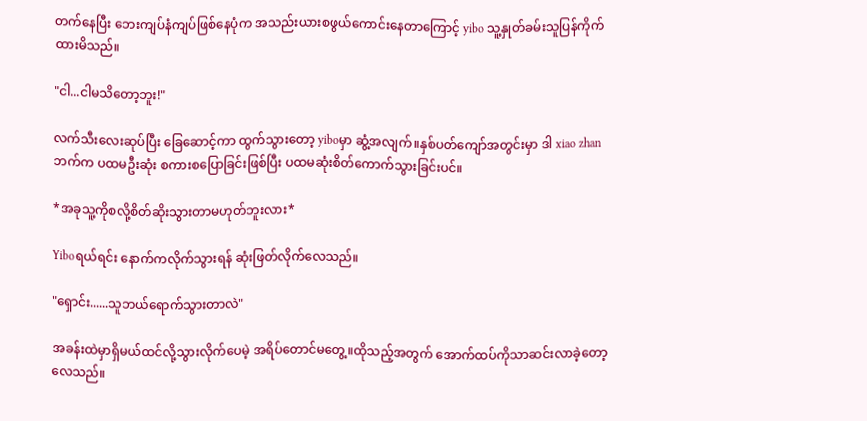တက်နေပြီး ဘေးကျပ်နံကျပ်ဖြစ်နေပုံက အသည်းယားစဖွယ်ကောင်းနေတာကြောင့် yibo သူ့နှုတ်ခမ်းသူပြန်ကိုက်ထားမိသည်။

"ငါ...ငါမသိတော့ဘူး!"

လက်သီးလေးဆုပ်ပြီး ခြေဆောင့်ကာ ထွက်သွားတော့ yiboမှာ ဆွံ့အလျက်။နှစ်ပတ်ကျော်အတွင်းမှာ ဒါ xiao zhanဘက်က ပထမဦးဆုံး စကားစပြောခြင်းဖြစ်ပြီး ပထမဆုံးစိတ်ကောက်သွားခြင်းပင်။

*အခုသူ့ကိုစလို့စိတ်ဆိုးသွားတာမဟုတ်ဘူးလား*

Yiboရယ်ရင်း နောက်ကလိုက်သွားရန် ဆုံးဖြတ်လိုက်လေသည်။

"ရှောင်း......သူဘယ်ရောက်သွားတာလဲ"

အခန်းထဲမှာရှိမယ်ထင်လို့သွားလိုက်ပေမဲ့ အရိပ်တောင်မတွေ့။ထိုသည့်အတွက် အောက်ထပ်ကိုသာဆင်းလာခဲ့တော့လေသည်။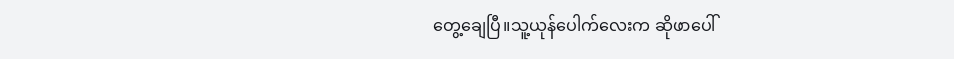တွေ့ချေပြီ။သူ့ယုန်ပေါက်လေးက ဆိုဖာပေါ်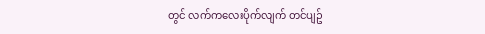တွင် လက်ကလေးပိုက်လျက် တင်ပျဥ်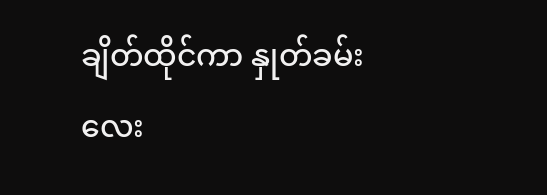ချိတ်ထိုင်ကာ နှုတ်ခမ်းလေး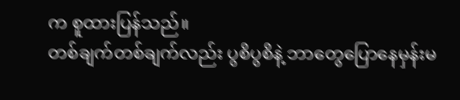က စူထားပြန်သည်။
တစ်ချက်တစ်ချက်လည်း ပွစိပွစိနဲ့ ဘာတွေပြောနေမှန်းမ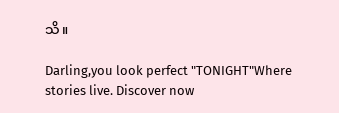သိ။

Darling,you look perfect "TONIGHT"Where stories live. Discover now